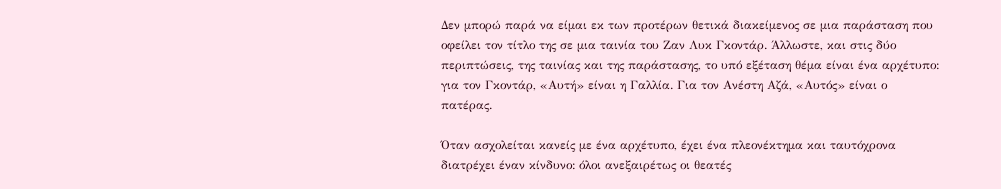Δεν μπορώ παρά να είμαι εκ των προτέρων θετικά διακείμενος σε μια παράσταση που οφείλει τον τίτλο της σε μια ταινία του Ζαν Λυκ Γκοντάρ. Άλλωστε, και στις δύο περιπτώσεις, της ταινίας και της παράστασης, το υπό εξέταση θέμα είναι ένα αρχέτυπο: για τον Γκοντάρ, «Αυτή» είναι η Γαλλία. Για τον Ανέστη Αζά, «Αυτός» είναι ο πατέρας.

Όταν ασχολείται κανείς με ένα αρχέτυπο, έχει ένα πλεονέκτημα και ταυτόχρονα διατρέχει έναν κίνδυνο: όλοι ανεξαιρέτως οι θεατές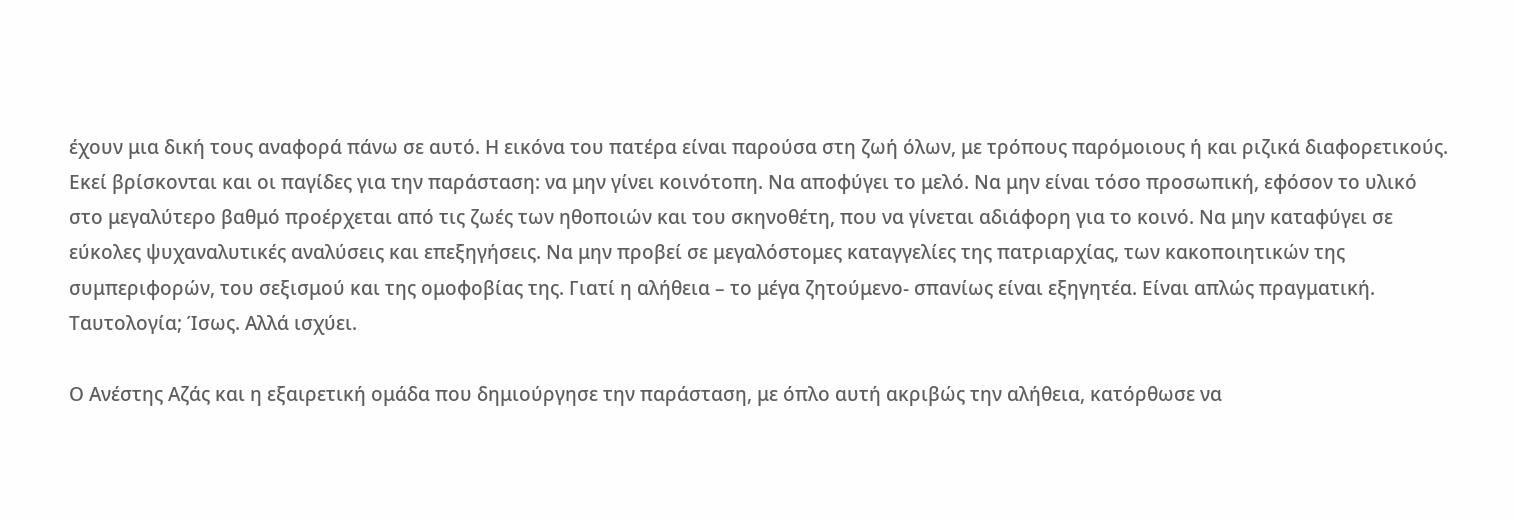έχουν μια δική τους αναφορά πάνω σε αυτό. Η εικόνα του πατέρα είναι παρούσα στη ζωή όλων, με τρόπους παρόμοιους ή και ριζικά διαφορετικούς. Εκεί βρίσκονται και οι παγίδες για την παράσταση: να μην γίνει κοινότοπη. Να αποφύγει το μελό. Να μην είναι τόσο προσωπική, εφόσον το υλικό στο μεγαλύτερο βαθμό προέρχεται από τις ζωές των ηθοποιών και του σκηνοθέτη, που να γίνεται αδιάφορη για το κοινό. Να μην καταφύγει σε εύκολες ψυχαναλυτικές αναλύσεις και επεξηγήσεις. Να μην προβεί σε μεγαλόστομες καταγγελίες της πατριαρχίας, των κακοποιητικών της συμπεριφορών, του σεξισμού και της ομοφοβίας της. Γιατί η αλήθεια – το μέγα ζητούμενο- σπανίως είναι εξηγητέα. Είναι απλώς πραγματική. Ταυτολογία; Ίσως. Αλλά ισχύει.

Ο Ανέστης Αζάς και η εξαιρετική ομάδα που δημιούργησε την παράσταση, με όπλο αυτή ακριβώς την αλήθεια, κατόρθωσε να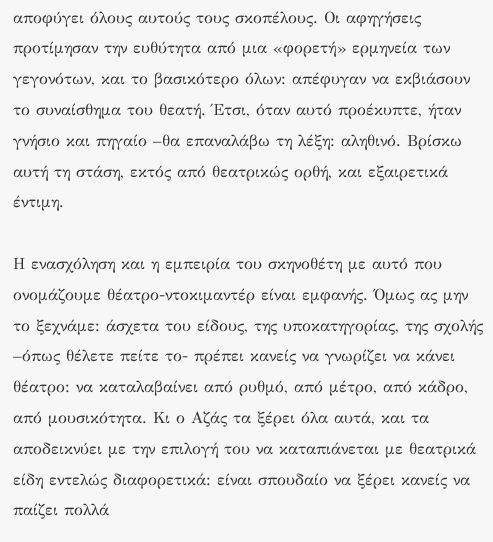αποφύγει όλους αυτούς τους σκοπέλους. Οι αφηγήσεις προτίμησαν την ευθύτητα από μια «φορετή» ερμηνεία των γεγονότων, και το βασικότερο όλων: απέφυγαν να εκβιάσουν το συναίσθημα του θεατή. Έτσι, όταν αυτό προέκυπτε, ήταν γνήσιο και πηγαίο –θα επαναλάβω τη λέξη: αληθινό. Βρίσκω αυτή τη στάση, εκτός από θεατρικώς ορθή, και εξαιρετικά έντιμη.

Η ενασχόληση και η εμπειρία του σκηνοθέτη με αυτό που ονομάζουμε θέατρο-ντοκιμαντέρ είναι εμφανής. Όμως ας μην το ξεχνάμε: άσχετα του είδους, της υποκατηγορίας, της σχολής –όπως θέλετε πείτε το- πρέπει κανείς να γνωρίζει να κάνει θέατρο: να καταλαβαίνει από ρυθμό, από μέτρο, από κάδρο, από μουσικότητα. Κι ο Αζάς τα ξέρει όλα αυτά, και τα αποδεικνύει με την επιλογή του να καταπιάνεται με θεατρικά είδη εντελώς διαφορετικά: είναι σπουδαίο να ξέρει κανείς να παίζει πολλά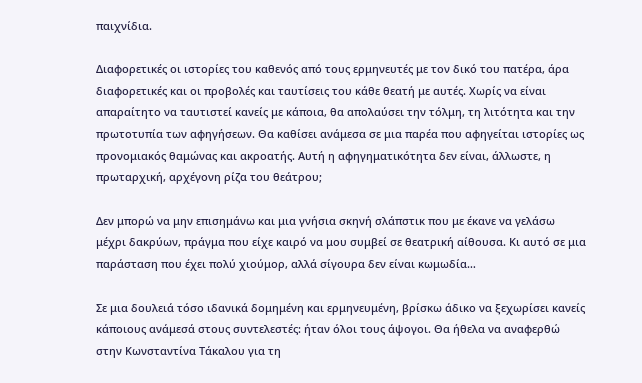παιχνίδια.

Διαφορετικές οι ιστορίες του καθενός από τους ερμηνευτές με τον δικό του πατέρα, άρα διαφορετικές και οι προβολές και ταυτίσεις του κάθε θεατή με αυτές. Χωρίς να είναι απαραίτητο να ταυτιστεί κανείς με κάποια, θα απολαύσει την τόλμη, τη λιτότητα και την πρωτοτυπία των αφηγήσεων. Θα καθίσει ανάμεσα σε μια παρέα που αφηγείται ιστορίες ως προνομιακός θαμώνας και ακροατής. Αυτή η αφηγηματικότητα δεν είναι, άλλωστε, η πρωταρχική, αρχέγονη ρίζα του θεάτρου;

Δεν μπορώ να μην επισημάνω και μια γνήσια σκηνή σλάπστικ που με έκανε να γελάσω μέχρι δακρύων, πράγμα που είχε καιρό να μου συμβεί σε θεατρική αίθουσα. Κι αυτό σε μια  παράσταση που έχει πολύ χιούμορ, αλλά σίγουρα δεν είναι κωμωδία…

Σε μια δουλειά τόσο ιδανικά δομημένη και ερμηνευμένη, βρίσκω άδικο να ξεχωρίσει κανείς κάποιους ανάμεσά στους συντελεστές: ήταν όλοι τους άψογοι. Θα ήθελα να αναφερθώ στην Κωνσταντίνα Τάκαλου για τη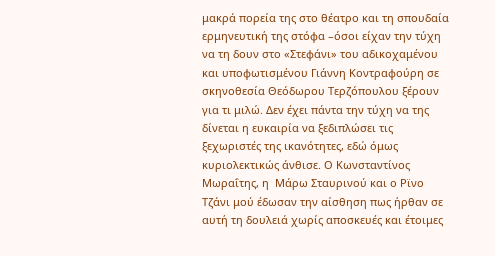μακρά πορεία της στο θέατρο και τη σπουδαία ερμηνευτική της στόφα –όσοι είχαν την τύχη να τη δουν στο «Στεφάνι» του αδικοχαμένου και υποφωτισμένου Γιάννη Κοντραφούρη σε σκηνοθεσία Θεόδωρου Τερζόπουλου ξέρουν για τι μιλώ. Δεν έχει πάντα την τύχη να της δίνεται η ευκαιρία να ξεδιπλώσει τις ξεχωριστές της ικανότητες, εδώ όμως κυριολεκτικώς άνθισε. Ο Κωνσταντίνος Μωραΐτης, η  Μάρω Σταυρινού και ο Ρϊνο Τζάνι μού έδωσαν την αίσθηση πως ήρθαν σε αυτή τη δουλειά χωρίς αποσκευές και έτοιμες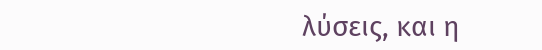λύσεις, και η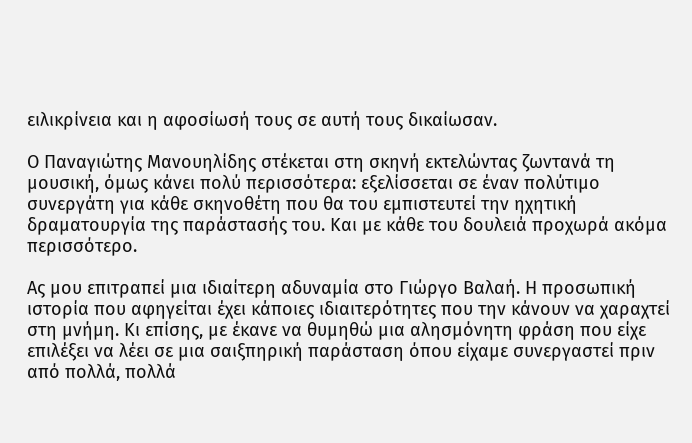ειλικρίνεια και η αφοσίωσή τους σε αυτή τους δικαίωσαν.

Ο Παναγιώτης Μανουηλίδης στέκεται στη σκηνή εκτελώντας ζωντανά τη μουσική, όμως κάνει πολύ περισσότερα: εξελίσσεται σε έναν πολύτιμο συνεργάτη για κάθε σκηνοθέτη που θα του εμπιστευτεί την ηχητική δραματουργία της παράστασής του. Και με κάθε του δουλειά προχωρά ακόμα περισσότερο.

Ας μου επιτραπεί μια ιδιαίτερη αδυναμία στο Γιώργο Βαλαή. Η προσωπική ιστορία που αφηγείται έχει κάποιες ιδιαιτερότητες που την κάνουν να χαραχτεί στη μνήμη. Κι επίσης, με έκανε να θυμηθώ μια αλησμόνητη φράση που είχε επιλέξει να λέει σε μια σαιξπηρική παράσταση όπου είχαμε συνεργαστεί πριν από πολλά, πολλά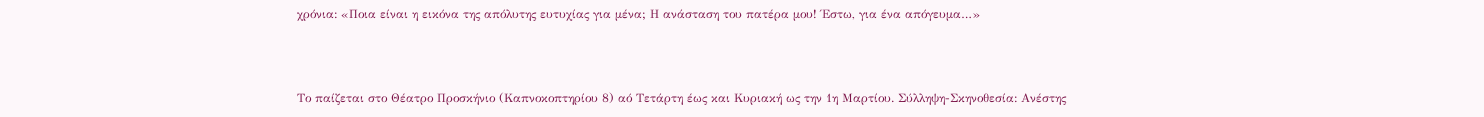χρόνια: «Ποια είναι η εικόνα της απόλυτης ευτυχίας για μένα; Η ανάσταση του πατέρα μου! Έστω, για ένα απόγευμα…»



Το παίζεται στο Θέατρο Προσκήνιο (Καπνοκοπτηρίου 8) αό Τετάρτη έως και Κυριακή ως την 1η Μαρτίου. Σύλληψη-Σκηνοθεσία: Ανέστης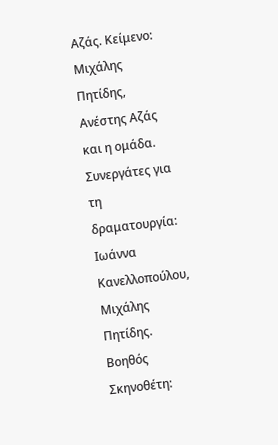Αζάς. Κείμενο: Μιχάλης Πητίδης, Ανέστης Αζάς και η ομάδα. Συνεργάτες για τη δραματουργία: Ιωάννα Κανελλοπούλου, Μιχάλης Πητίδης. Βοηθός Σκηνοθέτη: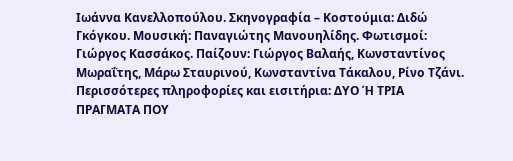Ιωάννα Κανελλοπούλου. Σκηνογραφία – Κοστούμια: Διδώ Γκόγκου. Μουσική: Παναγιώτης Μανουηλίδης. Φωτισμοί: Γιώργος Κασσάκος. Παίζουν: Γιώργος Βαλαής, Κωνσταντίνος Μωραΐτης, Μάρω Σταυρινού, Κωνσταντίνα Τάκαλου, Ρίνο Τζάνι. Περισσότερες πληροφορίες και εισιτήρια: ΔΥΟ Ή ΤΡΙΑ ΠΡΑΓΜΑΤΑ ΠΟΥ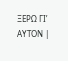ΞΕΡΩ ΓΙ’ ΑΥΤΟΝ |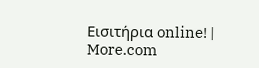Εισιτήρια online! | More.com